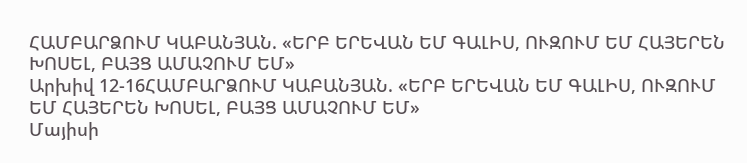ՀԱՄԲԱՐՁՈՒՄ ԿԱԲԱՆՅԱՆ. «ԵՐԲ ԵՐԵՎԱՆ ԵՄ ԳԱԼԻՍ, ՈՒԶՈՒՄ ԵՄ ՀԱՅԵՐԵՆ ԽՈՍԵԼ, ԲԱՅՑ ԱՄԱՉՈՒՄ ԵՄ»
Արխիվ 12-16ՀԱՄԲԱՐՁՈՒՄ ԿԱԲԱՆՅԱՆ. «ԵՐԲ ԵՐԵՎԱՆ ԵՄ ԳԱԼԻՍ, ՈՒԶՈՒՄ ԵՄ ՀԱՅԵՐԵՆ ԽՈՍԵԼ, ԲԱՅՑ ԱՄԱՉՈՒՄ ԵՄ»
Մայիսի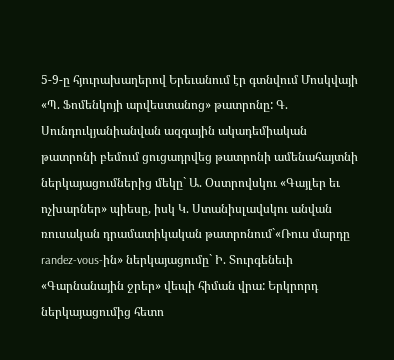5-9-ը հյուրախաղերով Երեւանում էր գտնվում Մոսկվայի «Պ. Ֆոմենկոյի արվեստանոց» թատրոնը: Գ. Սունդուկյանիանվան ազգային ակադեմիական թատրոնի բեմում ցուցադրվեց թատրոնի ամենահայտնի ներկայացումներից մեկը` Ա. Օստրովսկու «Գայլեր եւ ոչխարներ» պիեսը, իսկ Կ. Ստանիսլավսկու անվան ռուսական դրամատիկական թատրոնում`«Ռուս մարդը randez-vous-ին» ներկայացումը` Ի. Տուրգենեւի «Գարնանային ջրեր» վեպի հիման վրա: Երկրորդ ներկայացումից հետո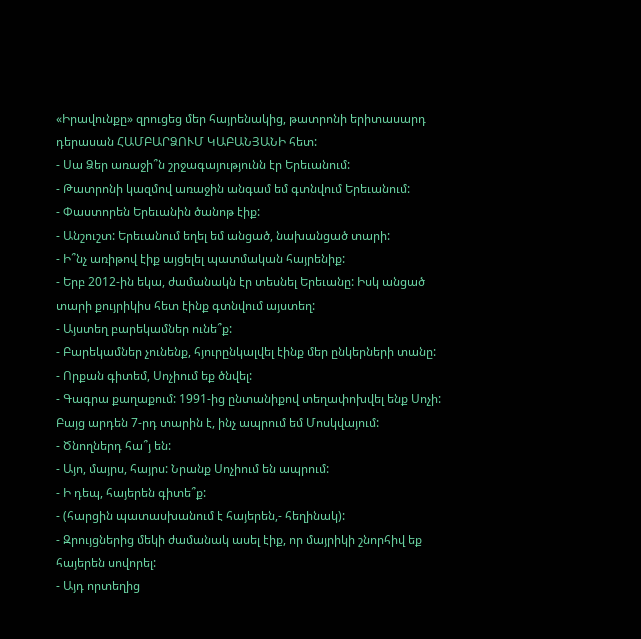«Իրավունքը» զրուցեց մեր հայրենակից, թատրոնի երիտասարդ դերասան ՀԱՄԲԱՐՁՈՒՄ ԿԱԲԱՆՅԱՆԻ հետ:
- Սա Ձեր առաջի՞ն շրջագայությունն էր Երեւանում:
- Թատրոնի կազմով առաջին անգամ եմ գտնվում Երեւանում:
- Փաստորեն Երեւանին ծանոթ էիք:
- Անշուշտ: Երեւանում եղել եմ անցած, նախանցած տարի:
- Ի՞նչ առիթով էիք այցելել պատմական հայրենիք:
- Երբ 2012-ին եկա, ժամանակն էր տեսնել Երեւանը: Իսկ անցած տարի քույրիկիս հետ էինք գտնվում այստեղ:
- Այստեղ բարեկամներ ունե՞ք:
- Բարեկամներ չունենք, հյուրընկալվել էինք մեր ընկերների տանը:
- Որքան գիտեմ, Սոչիում եք ծնվել:
- Գագրա քաղաքում: 1991-ից ընտանիքով տեղափոխվել ենք Սոչի: Բայց արդեն 7-րդ տարին է, ինչ ապրում եմ Մոսկվայում:
- Ծնողներդ հա՞յ են:
- Այո, մայրս, հայրս: Նրանք Սոչիում են ապրում:
- Ի դեպ, հայերեն գիտե՞ք:
- (հարցին պատասխանում է հայերեն,- հեղինակ):
- Զրույցներից մեկի ժամանակ ասել էիք, որ մայրիկի շնորհիվ եք հայերեն սովորել:
- Այդ որտեղից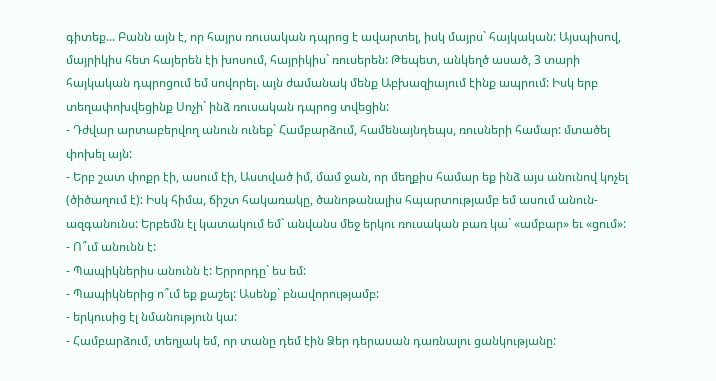գիտեք... Բանն այն է, որ հայրս ռուսական դպրոց է ավարտել, իսկ մայրս` հայկական: Այսպիսով, մայրիկիս հետ հայերեն էի խոսում, հայրիկիս` ռուսերեն: Թեպետ, անկեղծ ասած, 3 տարի հայկական դպրոցում եմ սովորել. այն ժամանակ մենք Աբխազիայում էինք ապրում: Իսկ երբ տեղափոխվեցինք Սոչի` ինձ ռուսական դպրոց տվեցին:
- Դժվար արտաբերվող անուն ունեք` Համբարձում, համենայնդեպս, ռուսների համար: մտածել փոխել այն:
- Երբ շատ փոքր էի, ասում էի, Աստված իմ, մամ ջան, որ մեղքիս համար եք ինձ այս անունով կոչել (ծիծաղում է): Իսկ հիմա, ճիշտ հակառակը, ծանոթանալիս հպարտությամբ եմ ասում անուն-ազգանունս: Երբեմն էլ կատակում եմ` անվանս մեջ երկու ռուսական բառ կա` «ամբար» եւ «ցում»:
- Ո՞ւմ անունն է:
- Պապիկներիս անունն է: Երրորդը` ես եմ:
- Պապիկներից ո՞ւմ եք քաշել: Ասենք` բնավորությամբ:
- երկուսից էլ նմանություն կա:
- Համբարձում, տեղյակ եմ, որ տանը դեմ էին Ձեր դերասան դառնալու ցանկությանը: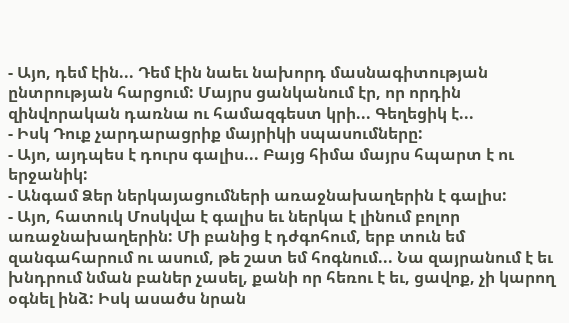- Այո, դեմ էին... Դեմ էին նաեւ նախորդ մասնագիտության ընտրության հարցում: Մայրս ցանկանում էր, որ որդին զինվորական դառնա ու համազգեստ կրի... Գեղեցիկ է...
- Իսկ Դուք չարդարացրիք մայրիկի սպասումները:
- Այո, այդպես է դուրս գալիս... Բայց հիմա մայրս հպարտ է ու երջանիկ:
- Անգամ Ձեր ներկայացումների առաջնախաղերին է գալիս:
- Այո, հատուկ Մոսկվա է գալիս եւ ներկա է լինում բոլոր առաջնախաղերին: Մի բանից է դժգոհում, երբ տուն եմ զանգահարում ու ասում, թե շատ եմ հոգնում... Նա զայրանում է եւ խնդրում նման բաներ չասել, քանի որ հեռու է եւ, ցավոք, չի կարող օգնել ինձ: Իսկ ասածս նրան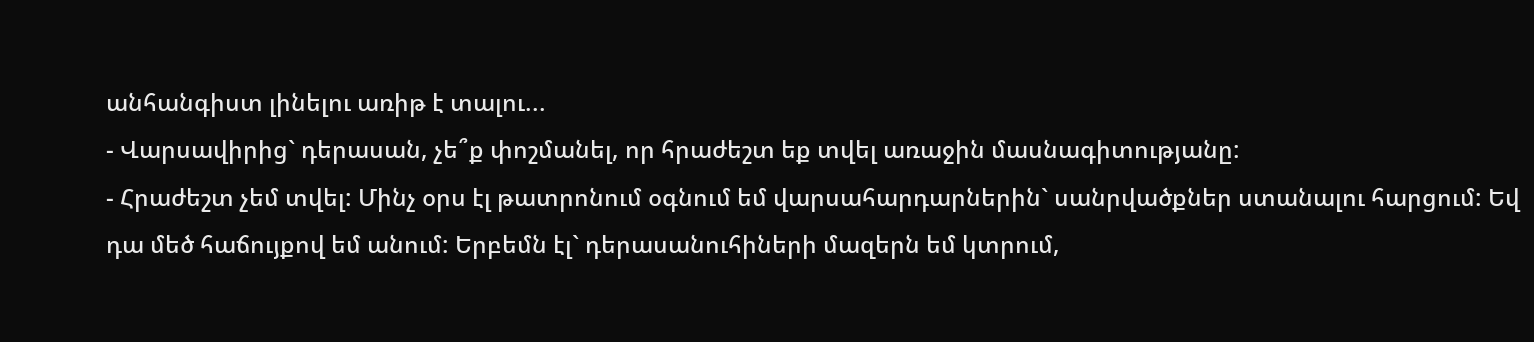անհանգիստ լինելու առիթ է տալու...
- Վարսավիրից` դերասան, չե՞ք փոշմանել, որ հրաժեշտ եք տվել առաջին մասնագիտությանը:
- Հրաժեշտ չեմ տվել: Մինչ օրս էլ թատրոնում օգնում եմ վարսահարդարներին` սանրվածքներ ստանալու հարցում: Եվ դա մեծ հաճույքով եմ անում: Երբեմն էլ` դերասանուհիների մազերն եմ կտրում,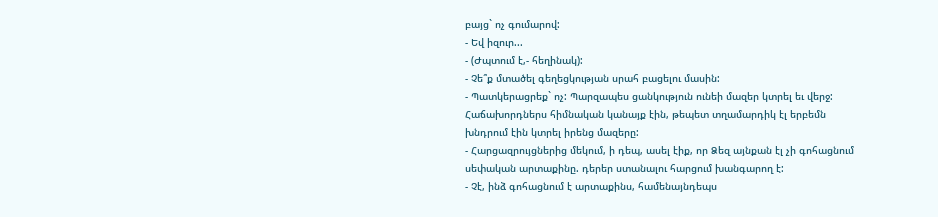բայց` ոչ գումարով:
- Եվ իզուր...
- (Ժպտում է,- հեղինակ):
- Չե՞ք մտածել գեղեցկության սրահ բացելու մասին:
- Պատկերացրեք` ոչ: Պարզապես ցանկություն ունեի մազեր կտրել եւ վերջ: Հաճախորդներս հիմնական կանայք էին, թեպետ տղամարդիկ էլ երբեմն խնդրում էին կտրել իրենց մազերը:
- Հարցազրույցներից մեկում, ի դեպ, ասել էիք, որ Ձեզ այնքան էլ չի գոհացնում սեփական արտաքինը. դերեր ստանալու հարցում խանգարող է:
- Չէ, ինձ գոհացնում է արտաքինս, համենայնդեպս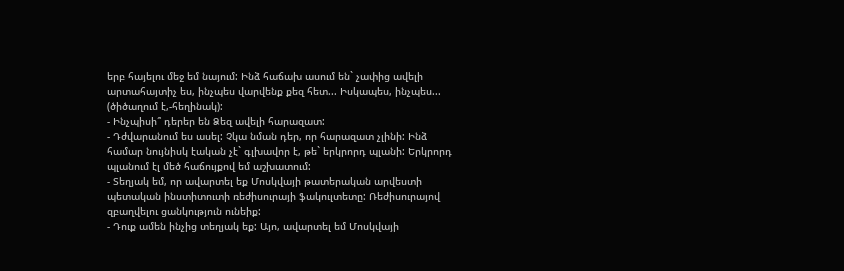երբ հայելու մեջ եմ նայում: Ինձ հաճախ ասում են` չափից ավելի արտահայտիչ ես, ինչպես վարվենք քեզ հետ... Իսկապես, ինչպես... (ծիծաղում է,-հեղինակ):
- Ինչպիսի՞ դերեր են Ձեզ ավելի հարազատ:
- Դժվարանում ես ասել: Չկա նման դեր, որ հարազատ չլինի: Ինձ համար նույնիսկ էական չէ` գլխավոր է, թե` երկրորդ պլանի: Երկրորդ պլանում էլ մեծ հաճույքով եմ աշխատում:
- Տեղյակ եմ, որ ավարտել եք Մոսկվայի թատերական արվեստի պետական ինստիտուտի ռեժիսուրայի ֆակուլտետը: Ռեժիսուրայով զբաղվելու ցանկություն ունեիք:
- Դուք ամեն ինչից տեղյակ եք: Այո, ավարտել եմ Մոսկվայի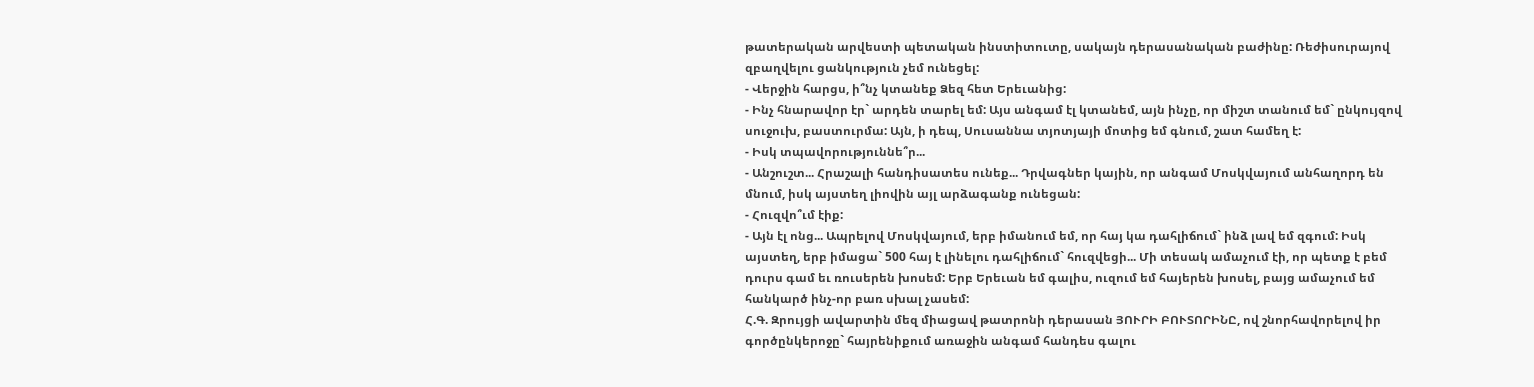թատերական արվեստի պետական ինստիտուտը, սակայն դերասանական բաժինը: Ռեժիսուրայով զբաղվելու ցանկություն չեմ ունեցել:
- Վերջին հարցս, ի՞նչ կտանեք Ձեզ հետ Երեւանից:
- Ինչ հնարավոր էր` արդեն տարել եմ: Այս անգամ էլ կտանեմ, այն ինչը, որ միշտ տանում եմ` ընկույզով սուջուխ, բաստուրմա: Այն, ի դեպ, Սուսաննա տյոտյայի մոտից եմ գնում, շատ համեղ է:
- Իսկ տպավորություննե՞ր...
- Անշուշտ... Հրաշալի հանդիսատես ունեք... Դրվագներ կային, որ անգամ Մոսկվայում անհաղորդ են մնում, իսկ այստեղ լիովին այլ արձագանք ունեցան:
- Հուզվո՞ւմ էիք:
- Այն էլ ոնց... Ապրելով Մոսկվայում, երբ իմանում եմ, որ հայ կա դահլիճում` ինձ լավ եմ զգում: Իսկ այստեղ, երբ իմացա` 500 հայ է լինելու դահլիճում` հուզվեցի... Մի տեսակ ամաչում էի, որ պետք է բեմ դուրս գամ եւ ռուսերեն խոսեմ: Երբ Երեւան եմ գալիս, ուզում եմ հայերեն խոսել, բայց ամաչում եմ հանկարծ ինչ-որ բառ սխալ չասեմ:
Հ.Գ. Զրույցի ավարտին մեզ միացավ թատրոնի դերասան ՅՈՒՐԻ ԲՈՒՏՈՐԻՆԸ, ով շնորհավորելով իր գործընկերոջը` հայրենիքում առաջին անգամ հանդես գալու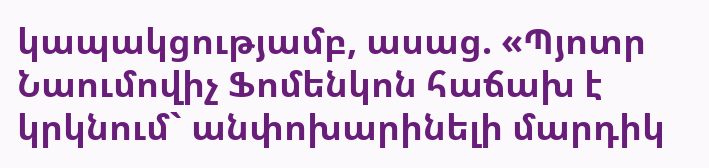կապակցությամբ, ասաց. «Պյոտր Նաումովիչ Ֆոմենկոն հաճախ է կրկնում` անփոխարինելի մարդիկ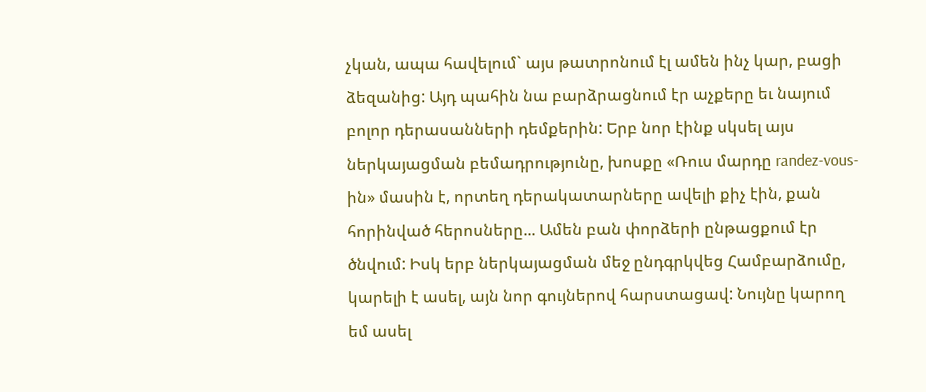չկան, ապա հավելում` այս թատրոնում էլ ամեն ինչ կար, բացի ձեզանից: Այդ պահին նա բարձրացնում էր աչքերը եւ նայում բոլոր դերասանների դեմքերին: Երբ նոր էինք սկսել այս ներկայացման բեմադրությունը, խոսքը «Ռուս մարդը randez-vous-ին» մասին է, որտեղ դերակատարները ավելի քիչ էին, քան հորինված հերոսները... Ամեն բան փորձերի ընթացքում էր ծնվում: Իսկ երբ ներկայացման մեջ ընդգրկվեց Համբարձումը, կարելի է ասել, այն նոր գույներով հարստացավ: Նույնը կարող եմ ասել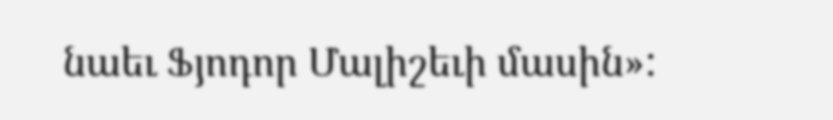նաեւ Ֆյոդոր Մալիշեւի մասին»: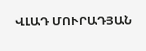ՎԼԱԴ ՄՈՒՐԱԴՅԱՆ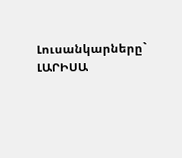Լուսանկարները` ԼԱՐԻՍԱ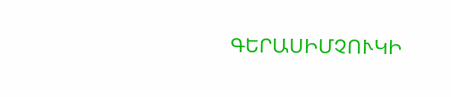ԳԵՐԱՍԻՄՉՈՒԿԻ